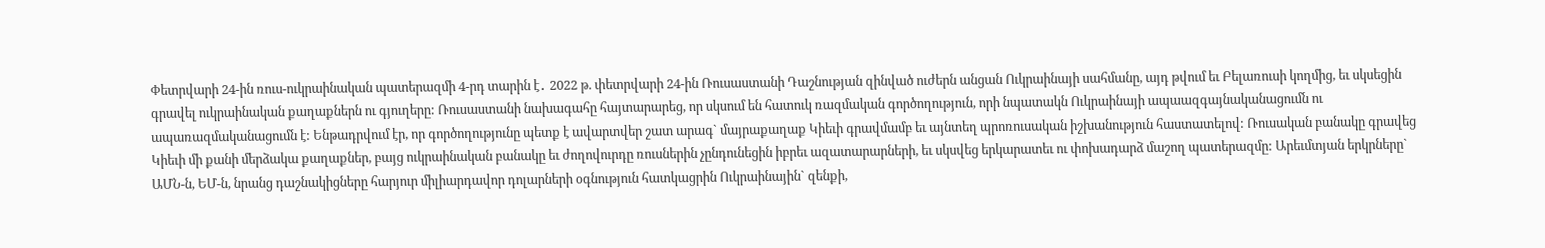Փետրվարի 24-ին ռուս-ուկրաինական պատերազմի 4-րդ տարին է․ 2022 թ. փետրվարի 24-ին Ռուսաստանի Դաշնության զինված ուժերն անցան Ուկրաինայի սահմանը, այդ թվում եւ Բելառուսի կողմից, եւ սկսեցին գրավել ուկրաինական քաղաքներն ու գյուղերը: Ռուսաստանի նախագահը հայտարարեց, որ սկսում են հատուկ ռազմական գործողություն, որի նպատակն Ուկրաինայի ապաազգայնականացումն ու ապառազմականացումն է: Ենթադրվում էր, որ գործողությունը պետք է ավարտվեր շատ արագ` մայրաքաղաք Կիեւի գրավմամբ եւ այնտեղ պրոռուսական իշխանություն հաստատելով: Ռուսական բանակը գրավեց Կիեւի մի քանի մերձակա քաղաքներ, բայց ուկրաինական բանակը եւ ժողովուրդը ռուսներին չընդունեցին իբրեւ ազատարարների, եւ սկսվեց երկարատեւ ու փոխադարձ մաշող պատերազմը: Արեւմտյան երկրները` ԱՄՆ-ն, ԵՄ-ն, նրանց դաշնակիցները հարյուր միլիարդավոր դոլարների օգնություն հատկացրին Ուկրաինային` զենքի,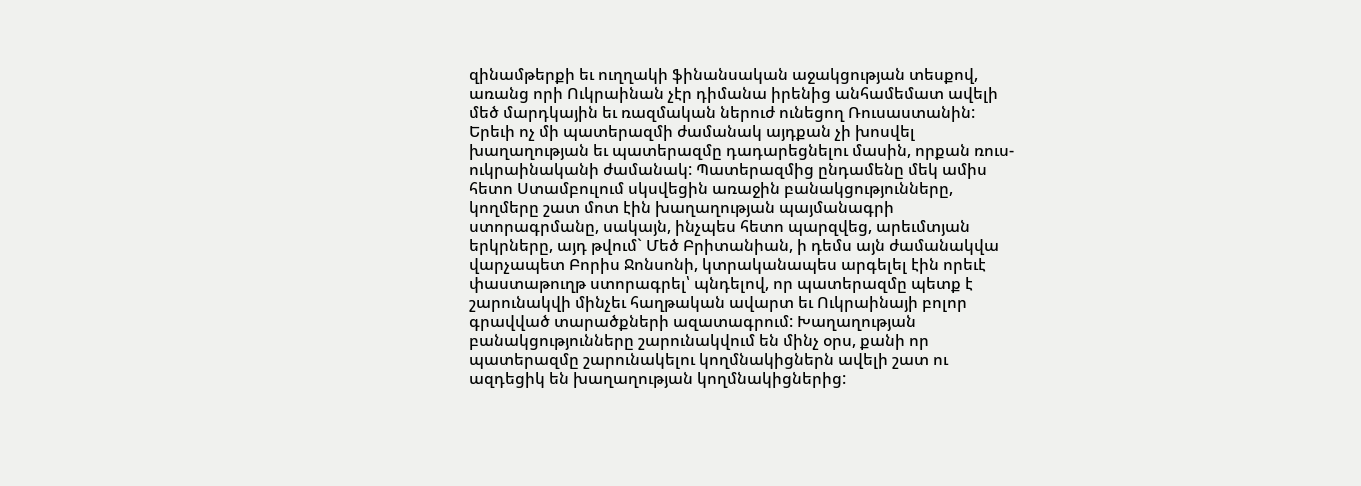զինամթերքի եւ ուղղակի ֆինանսական աջակցության տեսքով, առանց որի Ուկրաինան չէր դիմանա իրենից անհամեմատ ավելի մեծ մարդկային եւ ռազմական ներուժ ունեցող Ռուսաստանին:
Երեւի ոչ մի պատերազմի ժամանակ այդքան չի խոսվել խաղաղության եւ պատերազմը դադարեցնելու մասին, որքան ռուս-ուկրաինականի ժամանակ: Պատերազմից ընդամենը մեկ ամիս հետո Ստամբուլում սկսվեցին առաջին բանակցությունները, կողմերը շատ մոտ էին խաղաղության պայմանագրի ստորագրմանը, սակայն, ինչպես հետո պարզվեց, արեւմտյան երկրները, այդ թվում` Մեծ Բրիտանիան, ի դեմս այն ժամանակվա վարչապետ Բորիս Ջոնսոնի, կտրականապես արգելել էին որեւէ փաստաթուղթ ստորագրել՝ պնդելով, որ պատերազմը պետք է շարունակվի մինչեւ հաղթական ավարտ եւ Ուկրաինայի բոլոր գրավված տարածքների ազատագրում: Խաղաղության բանակցությունները շարունակվում են մինչ օրս, քանի որ պատերազմը շարունակելու կողմնակիցներն ավելի շատ ու ազդեցիկ են խաղաղության կողմնակիցներից: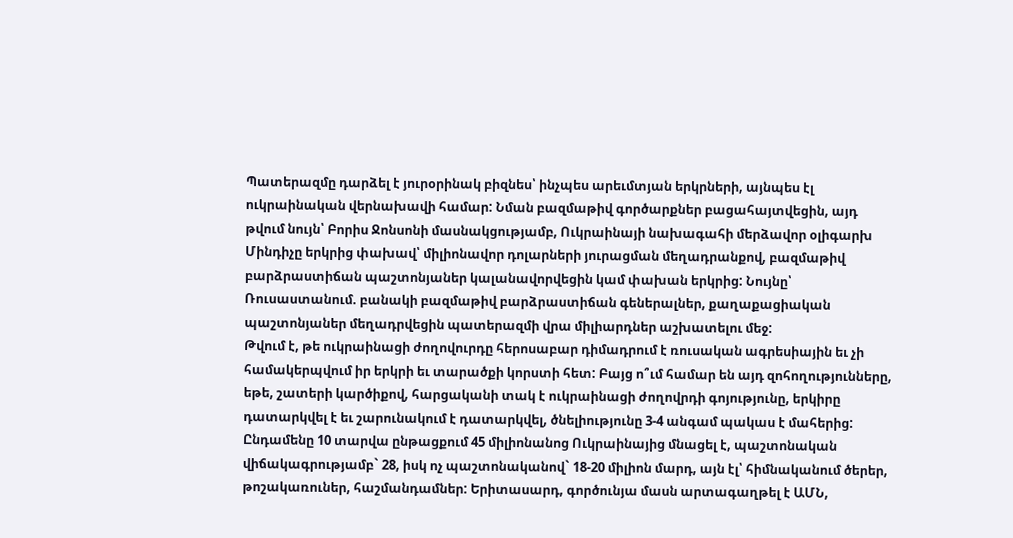Պատերազմը դարձել է յուրօրինակ բիզնես՝ ինչպես արեւմտյան երկրների, այնպես էլ ուկրաինական վերնախավի համար: Նման բազմաթիվ գործարքներ բացահայտվեցին, այդ թվում նույն՝ Բորիս Ջոնսոնի մասնակցությամբ, Ուկրաինայի նախագահի մերձավոր օլիգարխ Մինդիչը երկրից փախավ՝ միլիոնավոր դոլարների յուրացման մեղադրանքով, բազմաթիվ բարձրաստիճան պաշտոնյաներ կալանավորվեցին կամ փախան երկրից: Նույնը՝ Ռուսաստանում. բանակի բազմաթիվ բարձրաստիճան գեներալներ, քաղաքացիական պաշտոնյաներ մեղադրվեցին պատերազմի վրա միլիարդներ աշխատելու մեջ:
Թվում է, թե ուկրաինացի ժողովուրդը հերոսաբար դիմադրում է ռուսական ագրեսիային եւ չի համակերպվում իր երկրի եւ տարածքի կորստի հետ: Բայց ո՞ւմ համար են այդ զոհողությունները, եթե, շատերի կարծիքով, հարցականի տակ է ուկրաինացի ժողովրդի գոյությունը, երկիրը դատարկվել է եւ շարունակում է դատարկվել, ծնելիությունը 3-4 անգամ պակաս է մահերից: Ընդամենը 10 տարվա ընթացքում 45 միլիոնանոց Ուկրաինայից մնացել է, պաշտոնական վիճակագրությամբ` 28, իսկ ոչ պաշտոնականով` 18-20 միլիոն մարդ, այն էլ՝ հիմնականում ծերեր, թոշակառուներ, հաշմանդամներ: Երիտասարդ, գործունյա մասն արտագաղթել է ԱՄՆ,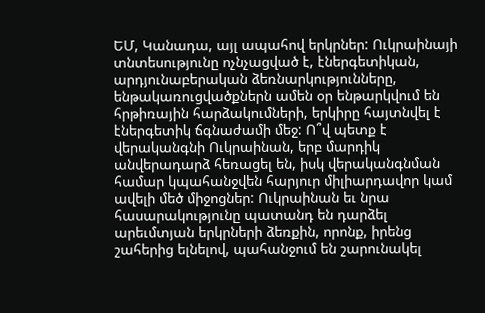ԵՄ, Կանադա, այլ ապահով երկրներ: Ուկրաինայի տնտեսությունը ոչնչացված է, էներգետիկան, արդյունաբերական ձեռնարկությունները, ենթակառուցվածքներն ամեն օր ենթարկվում են հրթիռային հարձակումների, երկիրը հայտնվել է էներգետիկ ճգնաժամի մեջ: Ո՞վ պետք է վերականգնի Ուկրաինան, երբ մարդիկ անվերադարձ հեռացել են, իսկ վերականգնման համար կպահանջվեն հարյուր միլիարդավոր կամ ավելի մեծ միջոցներ: Ուկրաինան եւ նրա հասարակությունը պատանդ են դարձել արեւմտյան երկրների ձեռքին, որոնք, իրենց շահերից ելնելով, պահանջում են շարունակել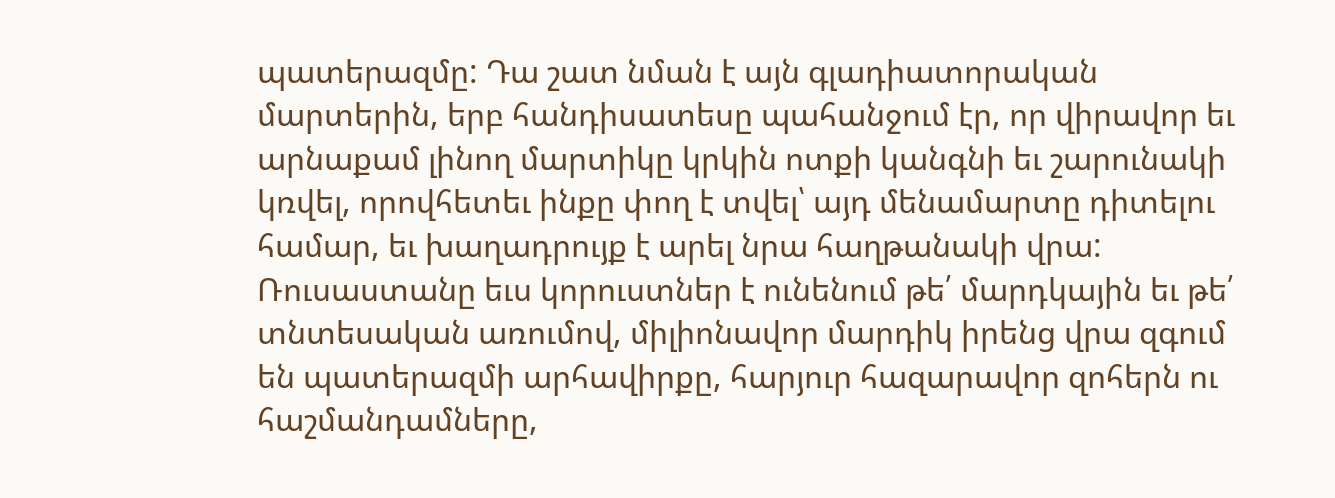պատերազմը: Դա շատ նման է այն գլադիատորական մարտերին, երբ հանդիսատեսը պահանջում էր, որ վիրավոր եւ արնաքամ լինող մարտիկը կրկին ոտքի կանգնի եւ շարունակի կռվել, որովհետեւ ինքը փող է տվել՝ այդ մենամարտը դիտելու համար, եւ խաղադրույք է արել նրա հաղթանակի վրա:
Ռուսաստանը եւս կորուստներ է ունենում թե՛ մարդկային եւ թե՛ տնտեսական առումով, միլիոնավոր մարդիկ իրենց վրա զգում են պատերազմի արհավիրքը, հարյուր հազարավոր զոհերն ու հաշմանդամները,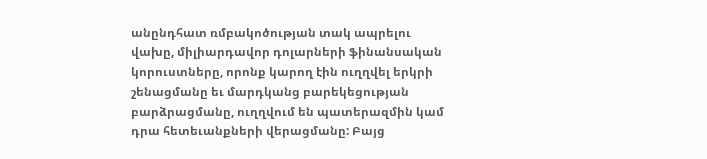անընդհատ ռմբակոծության տակ ապրելու վախը, միլիարդավոր դոլարների ֆինանսական կորուստները, որոնք կարող էին ուղղվել երկրի շենացմանը եւ մարդկանց բարեկեցության բարձրացմանը, ուղղվում են պատերազմին կամ դրա հետեւանքների վերացմանը: Բայց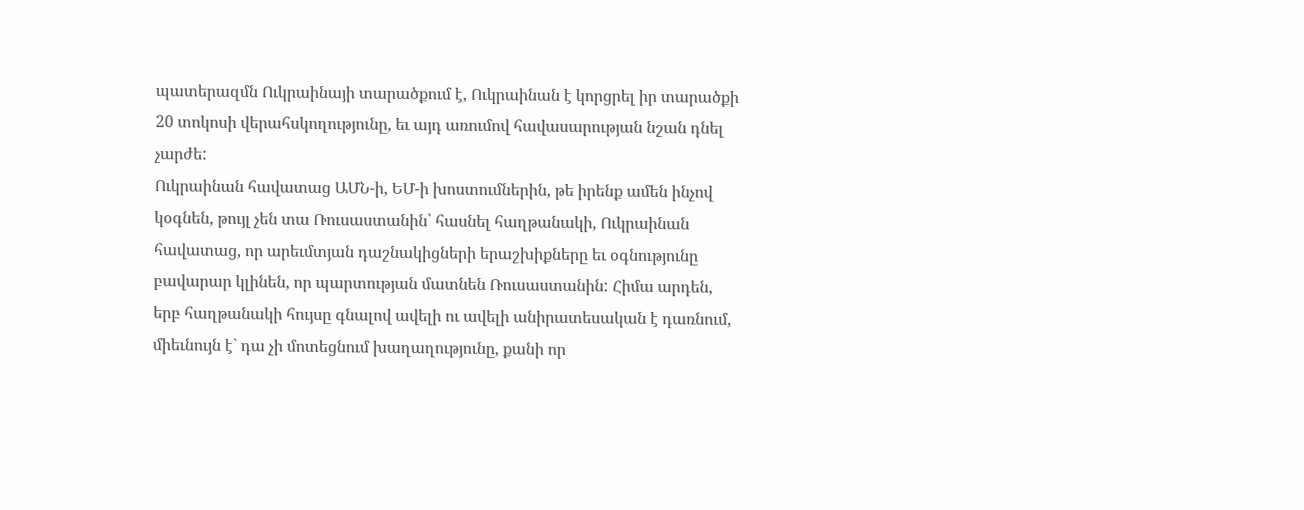պատերազմն Ուկրաինայի տարածքում է, Ուկրաինան է կորցրել իր տարածքի 20 տոկոսի վերահսկողությունը, եւ այդ առումով հավասարության նշան դնել չարժե:
Ուկրաինան հավատաց ԱՄՆ-ի, ԵՄ-ի խոստումներին, թե իրենք ամեն ինչով կօգնեն, թույլ չեն տա Ռուսաստանին՝ հասնել հաղթանակի, Ուկրաինան հավատաց, որ արեւմտյան դաշնակիցների երաշխիքները եւ օգնությունը բավարար կլինեն, որ պարտության մատնեն Ռուսաստանին: Հիմա արդեն, երբ հաղթանակի հույսը գնալով ավելի ու ավելի անիրատեսական է դառնում, միեւնույն է` դա չի մոտեցնում խաղաղությունը, քանի որ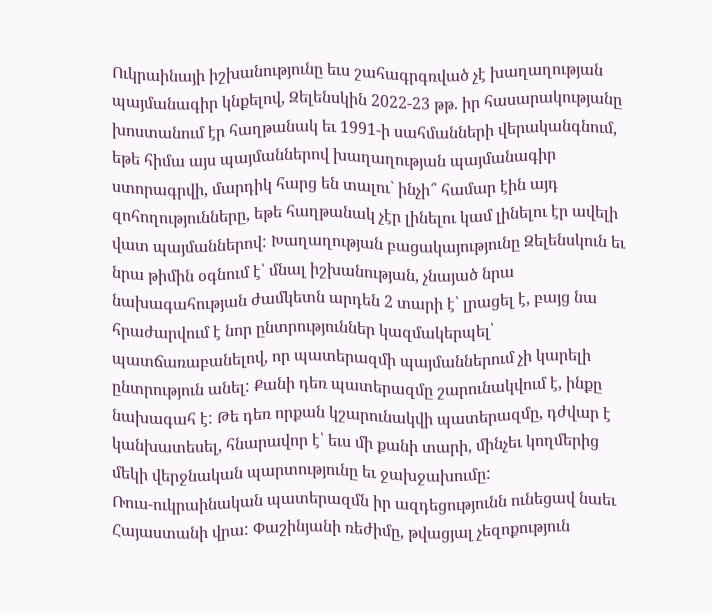Ուկրաինայի իշխանությունը եւս շահագրգռված չէ խաղաղության պայմանագիր կնքելով, Զելենսկին 2022-23 թթ. իր հասարակությանը խոստանում էր հաղթանակ եւ 1991-ի սահմանների վերականգնում, եթե հիմա այս պայմաններով խաղաղության պայմանագիր ստորագրվի, մարդիկ հարց են տալու` ինչի՞ համար էին այդ զոհողությունները, եթե հաղթանակ չէր լինելու կամ լինելու էր ավելի վատ պայմաններով: Խաղաղության բացակայությունը Զելենսկուն եւ նրա թիմին օգնում է՝ մնալ իշխանության, չնայած նրա նախագահության ժամկետն արդեն 2 տարի է՝ լրացել է, բայց նա հրաժարվում է նոր ընտրություններ կազմակերպել՝ պատճառաբանելով, որ պատերազմի պայմաններում չի կարելի ընտրություն անել: Քանի դեռ պատերազմը շարունակվում է, ինքը նախագահ է: Թե դեռ որքան կշարունակվի պատերազմը, դժվար է կանխատեսել, հնարավոր է՝ եւս մի քանի տարի, մինչեւ կողմերից մեկի վերջնական պարտությունը եւ ջախջախումը:
Ռուս-ուկրաինական պատերազմն իր ազդեցությունն ունեցավ նաեւ Հայաստանի վրա: Փաշինյանի ռեժիմը, թվացյալ չեզոքություն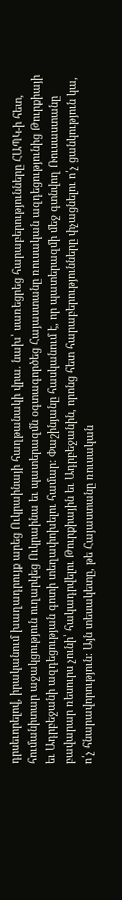դրսեւորելով, իրականում խաղադրույք արեց Ուկրաինայի հաղթանակի վրա. նախ՝ սառեցրեց հարաբերությունները ՀԱՊԿ-ի հետ, հումանիտար աջակցություն ուղարկեց Ուկրաինա եւ պատերազմն օգտագործեց Հայաստանը ռուսական ազդեցությունից Թուրքիայի եւ Ադրբեջանի ազդեցության գոտի տեղափոխելու համար: Փաշինյանը հասկանում է, որ պատերազմի մեջ գտնվող Ռուսաստանը բավարար ռեսուրս չունի՝ հակադրվելու Թուրքիային եւ Ադրբեջանին, որոնց հետ հարաբերությունները փչացնելու ո՛չ ցանկություն կա, ո՛չ հնարավորություն: Այն տեսակետը, թե Հայաստանը ռուսական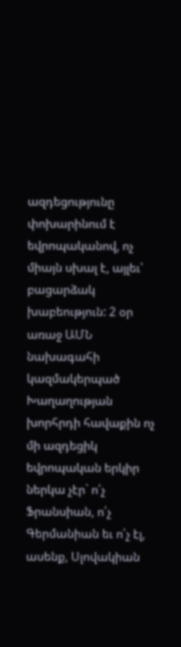ազդեցությունը փոխարինում է եվրոպականով, ոչ միայն սխալ է, այլեւ՝ բացարձակ խաբեություն: 2 օր առաջ ԱՄՆ նախագահի կազմակերպած Խաղաղության խորհրդի հավաքին ոչ մի ազդեցիկ եվրոպական երկիր ներկա չէր` ո՛չ Ֆրանսիան, ո՛չ Գերմանիան եւ ո՛չ էլ, ասենք, Սլովակիան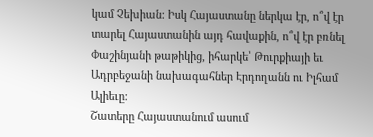կամ Չեխիան: Իսկ Հայաստանը ներկա էր, ո՞վ էր տարել Հայաստանին այդ հավաքին, ո՞վ էր բռնել Փաշինյանի թաթիկից, իհարկե՝ Թուրքիայի եւ Ադրբեջանի նախագահներ Էրդողանն ու Իլհամ Ալիեւը:
Շատերը Հայաստանում ասում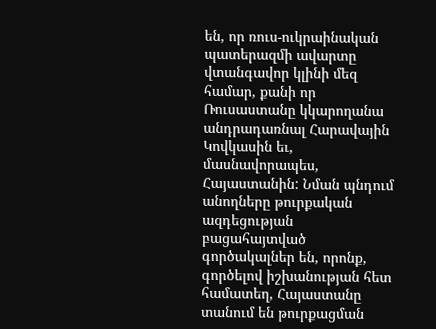են, որ ռուս-ուկրաինական պատերազմի ավարտը վտանգավոր կլինի մեզ համար, քանի որ Ռուսաստանը կկարողանա անդրադառնալ Հարավային Կովկասին եւ, մասնավորապես, Հայաստանին: Նման պնդում անողները թուրքական ազդեցության բացահայտված գործակալներ են, որոնք, գործելով իշխանության հետ համատեղ, Հայաստանը տանում են թուրքացման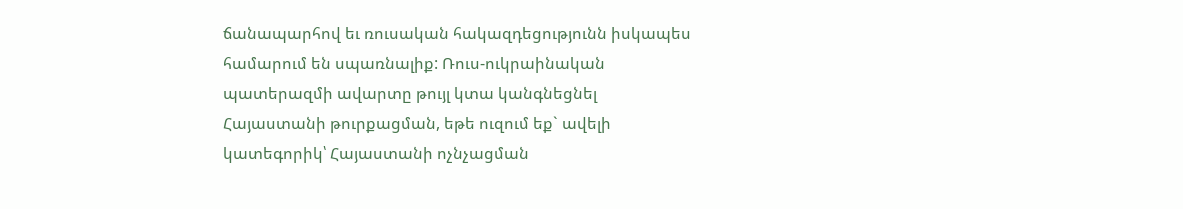ճանապարհով եւ ռուսական հակազդեցությունն իսկապես համարում են սպառնալիք: Ռուս-ուկրաինական պատերազմի ավարտը թույլ կտա կանգնեցնել Հայաստանի թուրքացման, եթե ուզում եք` ավելի կատեգորիկ՝ Հայաստանի ոչնչացման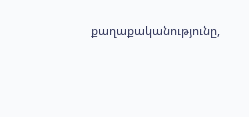քաղաքականությունը,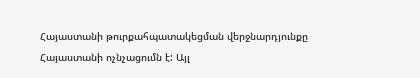Հայաստանի թուրքահպատակեցման վերջնարդյունքը Հայաստանի ոչնչացումն է: Այլ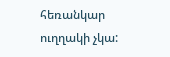հեռանկար ուղղակի չկա: